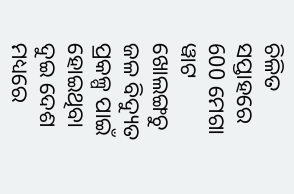ଚିଳିତ ସପ୍ତାହରେ 600 ମେଗା ୱାଟ ଖୋଲଙ୍ଗଚୁ ଜଳ ବିଦ୍ୟୁତ ପ୍ରକଳ୍ପ ପାଇଁ ହୋଇଥିବା ଦୁଇ ଦେଶ ମଧ୍ୟରେ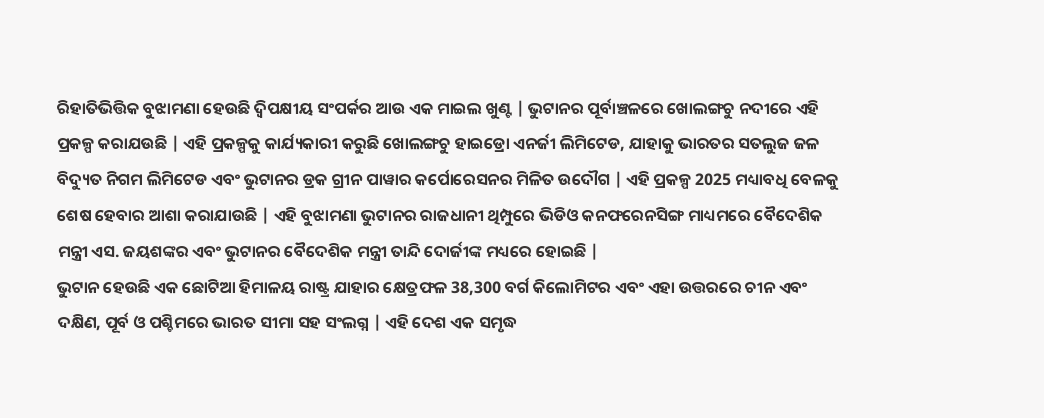ରିହାତିଭିତ୍ତିକ ବୁଝାମଣା ହେଉଛି ଦ୍ଵିପକ୍ଷୀୟ ସଂପର୍କର ଆଉ ଏକ ମାଇଲ ଖୁଣ୍ଟ | ଭୁଟାନର ପୂର୍ବାଞ୍ଚଳରେ ଖୋଲଙ୍ଗଚୁ ନଦୀରେ ଏହି ପ୍ରକଳ୍ପ କରାଯଉଛି | ଏହି ପ୍ରକଳ୍ପକୁ କାର୍ଯ୍ୟକାରୀ କରୁଛି ଖୋଲଙ୍ଗଚୁ ହାଇଡ୍ରୋ ଏନର୍ଜୀ ଲିମିଟେଡ, ଯାହାକୁ ଭାରତର ସତଲୁଜ ଜଳ ବିଦ୍ୟୁତ ନିଗମ ଲିମିଟେଡ ଏବଂ ଭୁଟାନର ଡ୍ରକ ଗ୍ରୀନ ପାୱାର କର୍ପୋରେସନର ମିଳିତ ଉଦୌଗ | ଏହି ପ୍ରକଳ୍ପ 2025 ମଧ୍ୟାବଧି ବେଳକୁ ଶେଷ ହେବାର ଆଶା କରାଯାଉଛି | ଏହି ବୁଝାମଣା ଭୁଟାନର ରାଜଧାନୀ ଥିମ୍ପୁରେ ଭିଡିଓ କନଫରେନସିଙ୍ଗ ମାଧ୍ୟମରେ ବୈଦେଶିକ ମନ୍ତ୍ରୀ ଏସ. ଜୟଶଙ୍କର ଏବଂ ଭୁଟାନର ବୈଦେଶିକ ମନ୍ତ୍ରୀ ତାନ୍ଦି ଦୋର୍ଜୀଙ୍କ ମଧ୍ୟରେ ହୋଇଛି |
ଭୁଟାନ ହେଉଛି ଏକ ଛୋଟିଆ ହିମାଳୟ ରାଷ୍ଟ୍ର ଯାହାର କ୍ଷେତ୍ରଫଳ 38,300 ବର୍ଗ କିଲୋମିଟର ଏବଂ ଏହା ଉତ୍ତରରେ ଚୀନ ଏବଂ ଦକ୍ଷିଣ, ପୂର୍ବ ଓ ପଶ୍ଚିମରେ ଭାରତ ସୀମା ସହ ସଂଲଗ୍ନ | ଏହି ଦେଶ ଏକ ସମୃଦ୍ଧ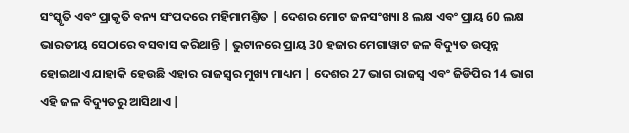ସଂସ୍କୃତି ଏବଂ ପ୍ରାକୃତି ବନ୍ୟ ସଂପଦରେ ମହିମାମଣ୍ତିତ | ଦେଶର ମୋଟ ଜନସଂଖ୍ୟା 8 ଲକ୍ଷ ଏବଂ ପ୍ରାୟ 60 ଲକ୍ଷ ଭାରତୀୟ ସେଠାରେ ବସବାସ କରିଥାନ୍ତି | ଭୁଟାନରେ ପ୍ରାୟ 30 ହଜାର ମେଗାୱାଟ ଜଳ ବିଦ୍ୟୁତ ଉତ୍ପନ୍ନ ହୋଇଥାଏ ଯାହାକି ହେଉଛି ଏହାର ରାଜସ୍ଵର ମୁଖ୍ୟ ମାଧ୍ୟମ | ଦେଶର 27 ଭାଗ ରାଜସ୍ଵ ଏବଂ ଜିଡିପିର 14 ଭାଗ ଏହି ଜଳ ବିଦ୍ୟୁତରୁ ଆସିଥାଏ |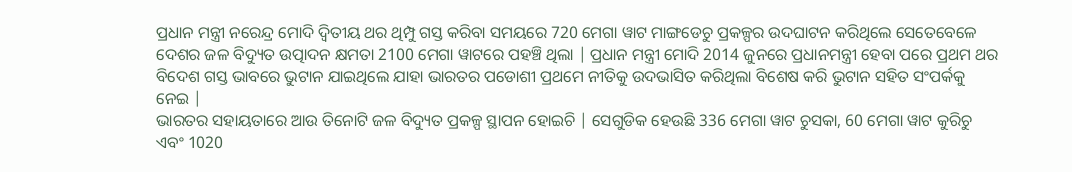ପ୍ରଧାନ ମନ୍ତ୍ରୀ ନରେନ୍ଦ୍ର ମୋଦି ଦ୍ଵିତୀୟ ଥର ଥିମ୍ପୁ ଗସ୍ତ କରିବା ସମୟରେ 720 ମେଗା ୱାଟ ମାଙ୍ଗଡେଚୁ ପ୍ରକଳ୍ପର ଉଦଘାଟନ କରିଥିଲେ ସେତେବେଳେ ଦେଶର ଜଳ ବିଦ୍ୟୁତ ଉତ୍ପାଦନ କ୍ଷମତା 2100 ମେଗା ୱାଟରେ ପହଞ୍ଚି ଥିଲା | ପ୍ରଧାନ ମନ୍ତ୍ରୀ ମୋଦି 2014 ଜୁନରେ ପ୍ରଧାନମନ୍ତ୍ରୀ ହେବା ପରେ ପ୍ରଥମ ଥର ବିଦେଶ ଗସ୍ତ ଭାବରେ ଭୁଟାନ ଯାଇଥିଲେ ଯାହା ଭାରତର ପଡୋଶୀ ପ୍ରଥମେ ନୀତିକୁ ଉଦଭାସିତ କରିଥିଲା ବିଶେଷ କରି ଭୁଟାନ ସହିତ ସଂପର୍କକୁ ନେଇ |
ଭାରତର ସହାୟତାରେ ଆଉ ତିନୋଟି ଜଳ ବିଦ୍ୟୁତ ପ୍ରକଳ୍ପ ସ୍ଥାପନ ହୋଇଚି | ସେଗୁଡିକ ହେଉଛି 336 ମେଗା ୱାଟ ଚୁସକା, 60 ମେଗା ୱାଟ କୁରିଚୁ ଏବଂ 1020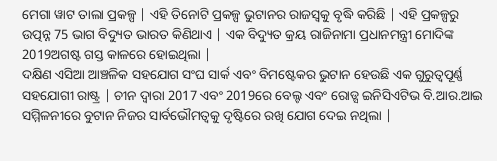ମେଗା ୱାଟ ତାଲା ପ୍ରକଳ୍ପ | ଏହି ତିନୋଟି ପ୍ରକଳ୍ପ ଭୁଟାନର ରାଜସ୍ଵକୁ ବୃଦ୍ଧି କରିଛି | ଏହି ପ୍ରକଳ୍ପରୁ ଉତ୍ପନ୍ନ 75 ଭାଗ ବିଦ୍ୟୁତ ଭାରତ କିଣିଥାଏ | ଏକ ବିଦ୍ୟୁତ କ୍ରୟ ରାଜିନାମା ପ୍ରଧାନମନ୍ତ୍ରୀ ମୋଦିଙ୍କ 2019ଅଗଷ୍ଟ ଗସ୍ତ କାଳରେ ହୋଇଥିଲା |
ଦକ୍ଷିଣ ଏସିଆ ଆଞ୍ଚଳିକ ସହଯୋଗ ସଂଘ ସାର୍କ ଏବଂ ବିମଷ୍ଟେକର ଭୁଟାନ ହେଉଛି ଏକ ଗୁରୁତ୍ଵପୂର୍ଣ୍ଣ ସହଯୋଗୀ ରାଷ୍ଟ୍ର | ଚୀନ ଦ୍ଵାରା 2017 ଏବଂ 2019ରେ ବେଲ୍ଟ ଏବଂ ରୋଡ୍ସ ଇନିସିଏଟିଭ ବି.ଆର.ଆଇ ସମ୍ମିଳନୀରେ ବୁଟାନ ନିଜର ସାର୍ବଭୌମତ୍ଵକୁ ଦୃଷ୍ଟିରେ ରଖି ଯୋଗ ଦେଇ ନଥିଲା |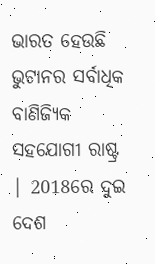ଭାରତ ହେଉଛି ଭୁଟାନର ସର୍ବାଧିକ ବାଣିଜ୍ୟିକ ସହଯୋଗୀ ରାଷ୍ଟ୍ର | 2018ରେ ଦୁଇ ଦେଶ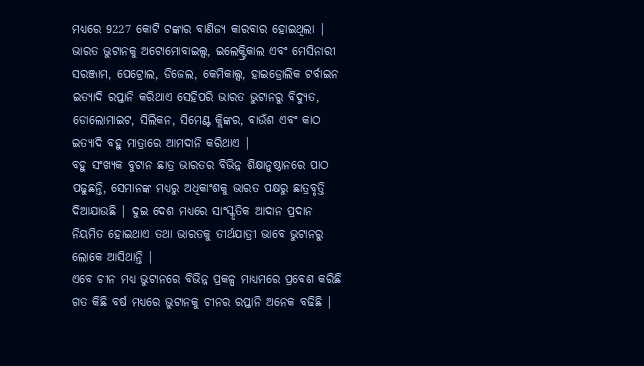ମଧ୍ୟରେ 9227 କୋଟି ଟଙ୍କାର ବାଣିଜ୍ୟ କାରବାର ହୋଇଥିଲା | ଭାରତ ଭୁଟାନକୁ ଅଟୋମୋବାଇଲ୍ସ, ଇଲେକ୍ଟ୍ରିକାଲ ଏବଂ ମେସିନାରୀ ସରଞ୍ଜାମ, ପେଟ୍ରୋଲ, ଡିଜେଲ, କେମିକାଲ୍ସ, ହାଇଡ୍ରୋଲିକ ଟର୍ବାଇନ ଇତ୍ୟାଦି ରପ୍ତାନି କରିଥାଏ ସେହିପରି ଭାରତ ଭୁଟାନରୁ ବିଦ୍ୟୁତ, ଡୋଲୋମାଇଟ, ସିଲିକନ, ସିମେଣ୍ଟ କ୍ଲିଙ୍କର, ବାଉଁଶ ଏବଂ କାଠ ଇତ୍ୟାଦି ବହୁ ମାତ୍ରାରେ ଆମଦାନି କରିଥାଏ |
ବହୁ ସଂଖ୍ୟକ ବୁଟାନ ଛାତ୍ର ଭାରତର ବିଭିନ୍ନ ଶିକ୍ଷାନୁଷ୍ଠାନରେ ପାଠ ପଢୁଛନ୍ତି, ସେମାନଙ୍କ ମଧ୍ୟରୁ ଅଧିକାଂଶକୁ ଭାରତ ପକ୍ଷରୁ ଛାତ୍ରବୃତ୍ତି ଦିଆଯାଉଛି | ଦୁଇ ଦେଶ ମଧ୍ୟରେ ସାଂସ୍କୃତିକ ଆଦାନ ପ୍ରଦାନ ନିୟମିତ ହୋଇଥାଏ ତଥା ଭାରତକୁ ତୀର୍ଥଯାତ୍ରୀ ଭାବେ ଭୁଟାନରୁ ଲୋକେ ଆସିଥାନ୍ତି |
ଏବେ ଚୀନ ମଧ୍ୟ ଭୁଟାନରେ ବିଭିନ୍ନ ପ୍ରକଳ୍ପ ମାଧ୍ୟମରେ ପ୍ରବେଶ କରିଛି ଗତ କିଛି ବର୍ଷ ମଧ୍ୟରେ ଭୁଟାନକୁ ଚୀନର ରପ୍ତାନି ଅନେକ ବଢିଛି |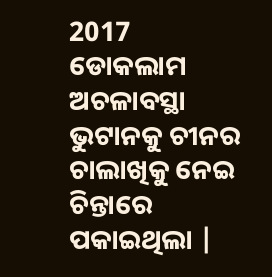2017 ଡୋକଲାମ ଅଚଳାବସ୍ଥା ଭୁଟାନକୁ ଚୀନର ଚାଲାଖିକୁ ନେଇ ଚିନ୍ତାରେ ପକାଇଥିଲା |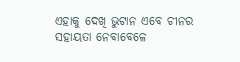ଏହାକୁ ଦେଖି ଭୁଟାନ ଏବେ ଚୀନର ସହାୟତା ନେବାବେଳେ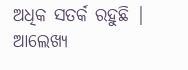ଅଧିକ ସତର୍କ ରହୁଛି |
ଆଲେଖ୍ୟ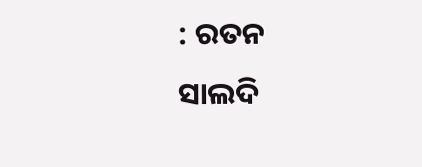: ରତନ ସାଲଦି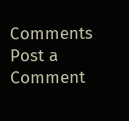Comments
Post a Comment